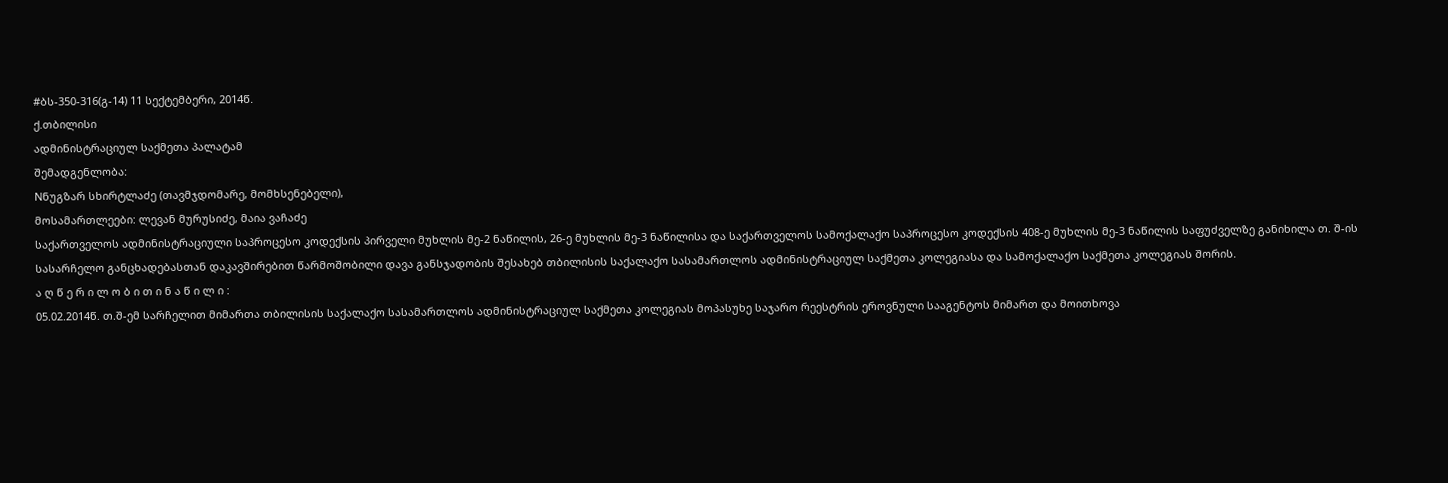#ბს-350-316(გ-14) 11 სექტემბერი, 2014წ.
ქ.თბილისი
ადმინისტრაციულ საქმეთა პალატამ
შემადგენლობა:
Nნუგზარ სხირტლაძე (თავმჯდომარე, მომხსენებელი),
მოსამართლეები: ლევან მურუსიძე, მაია ვაჩაძე
საქართველოს ადმინისტრაციული საპროცესო კოდექსის პირველი მუხლის მე-2 ნაწილის, 26-ე მუხლის მე-3 ნაწილისა და საქართველოს სამოქალაქო საპროცესო კოდექსის 408-ე მუხლის მე-3 ნაწილის საფუძველზე განიხილა თ. შ-ის სასარჩელო განცხადებასთან დაკავშირებით წარმოშობილი დავა განსჯადობის შესახებ თბილისის საქალაქო სასამართლოს ადმინისტრაციულ საქმეთა კოლეგიასა და სამოქალაქო საქმეთა კოლეგიას შორის.
ა ღ წ ე რ ი ლ ო ბ ი თ ი ნ ა წ ი ლ ი :
05.02.2014წ. თ.შ-ემ სარჩელით მიმართა თბილისის საქალაქო სასამართლოს ადმინისტრაციულ საქმეთა კოლეგიას მოპასუხე საჯარო რეესტრის ეროვნული სააგენტოს მიმართ და მოითხოვა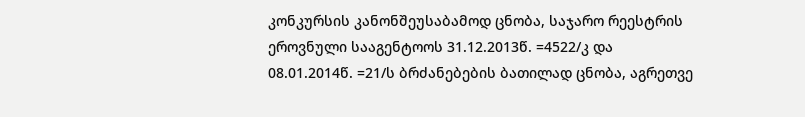კონკურსის კანონშეუსაბამოდ ცნობა, საჯარო რეესტრის ეროვნული სააგენტოოს 31.12.2013წ. =4522/კ და 08.01.2014წ. =21/ს ბრძანებების ბათილად ცნობა, აგრეთვე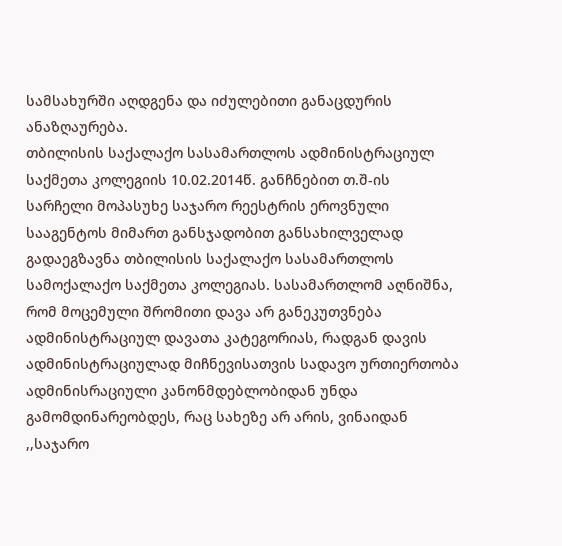სამსახურში აღდგენა და იძულებითი განაცდურის ანაზღაურება.
თბილისის საქალაქო სასამართლოს ადმინისტრაციულ საქმეთა კოლეგიის 10.02.2014წ. განჩნებით თ.შ-ის სარჩელი მოპასუხე საჯარო რეესტრის ეროვნული სააგენტოს მიმართ განსჯადობით განსახილველად გადაეგზავნა თბილისის საქალაქო სასამართლოს სამოქალაქო საქმეთა კოლეგიას. სასამართლომ აღნიშნა, რომ მოცემული შრომითი დავა არ განეკუთვნება ადმინისტრაციულ დავათა კატეგორიას, რადგან დავის ადმინისტრაციულად მიჩნევისათვის სადავო ურთიერთობა ადმინისრაციული კანონმდებლობიდან უნდა გამომდინარეობდეს, რაც სახეზე არ არის, ვინაიდან ,,საჯარო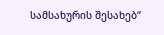სამსახურის შესახებ“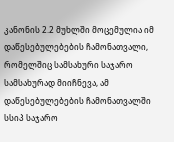კანონის 2.2 მუხლში მოცემულია იმ დაწესებულებების ჩამონათვალი, რომელშიც სამსახური საჯარო სამსახურად მიიჩნევა, ამ დაწესებულებების ჩამონათვალში სსიპ საჯარო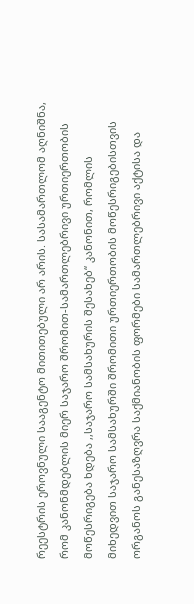რეესტრის ეროვნული სააგენტო მითითებული არ არის. სასამართლომ აღნიშნა, რომ კანონმდებლის მიერ საჯარო შრომით-სამართლებრივი ურთიერთობის მოწესრიგება ხდება ,,საჯარო სამსახურის შესახებ“ კანონით, რომლის მიხედვით საჯარო სამსახურში შრომითი ურთიერთობის მოწესრიგებისთვის ორგანოს განესაზღვრა საქმიანობის ფორმები სამართლებრივი აქტისა და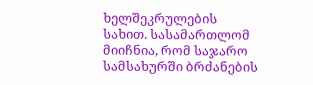ხელშეკრულების სახით. სასამართლომ მიიჩნია, რომ საჯარო სამსახურში ბრძანების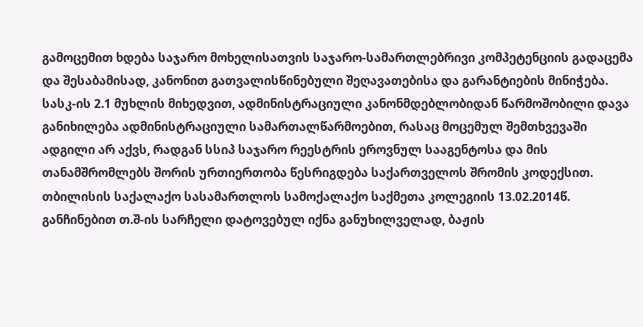გამოცემით ხდება საჯარო მოხელისათვის საჯარო-სამართლებრივი კომპეტენციის გადაცემა და შესაბამისად, კანონით გათვალისწინებული შეღავათებისა და გარანტიების მინიჭება. სასკ-ის 2.1 მუხლის მიხედვით, ადმინისტრაციული კანონმდებლობიდან წარმოშობილი დავა განიხილება ადმინისტრაციული სამართალწარმოებით, რასაც მოცემულ შემთხვევაში ადგილი არ აქვს, რადგან სსიპ საჯარო რეესტრის ეროვნულ სააგენტოსა და მის თანამშრომლებს შორის ურთიერთობა წესრიგდება საქართველოს შრომის კოდექსით.
თბილისის საქალაქო სასამართლოს სამოქალაქო საქმეთა კოლეგიის 13.02.2014წ. განჩინებით თ.შ-ის სარჩელი დატოვებულ იქნა განუხილველად, ბაჟის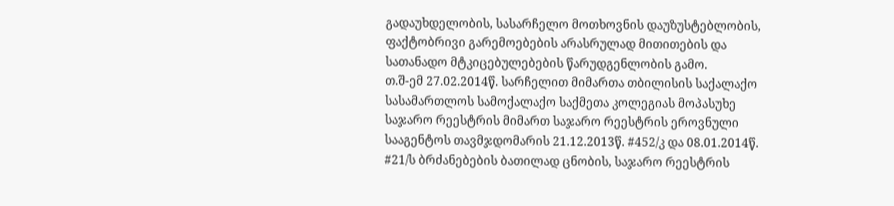გადაუხდელობის, სასარჩელო მოთხოვნის დაუზუსტებლობის, ფაქტობრივი გარემოებების არასრულად მითითების და სათანადო მტკიცებულებების წარუდგენლობის გამო.
თ.შ-ემ 27.02.2014წ. სარჩელით მიმართა თბილისის საქალაქო სასამართლოს სამოქალაქო საქმეთა კოლეგიას მოპასუხე საჯარო რეესტრის მიმართ საჯარო რეესტრის ეროვნული სააგენტოს თავმჯდომარის 21.12.2013წ. #452/კ და 08.01.2014წ. #21/ს ბრძანებების ბათილად ცნობის, საჯარო რეესტრის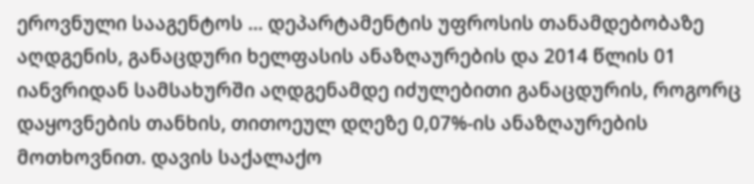ეროვნული სააგენტოს ... დეპარტამენტის უფროსის თანამდებობაზე აღდგენის, განაცდური ხელფასის ანაზღაურების და 2014 წლის 01 იანვრიდან სამსახურში აღდგენამდე იძულებითი განაცდურის, როგორც დაყოვნების თანხის, თითოეულ დღეზე 0,07%-ის ანაზღაურების მოთხოვნით. დავის საქალაქო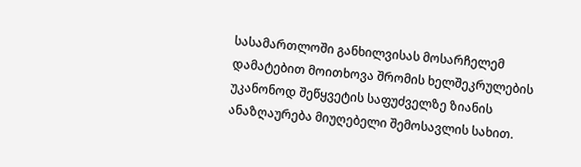სასამართლოში განხილვისას მოსარჩელემ დამატებით მოითხოვა შრომის ხელშეკრულების უკანონოდ შეწყვეტის საფუძველზე ზიანის ანაზღაურება მიუღებელი შემოსავლის სახით.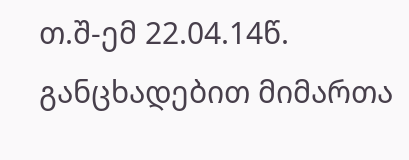თ.შ-ემ 22.04.14წ. განცხადებით მიმართა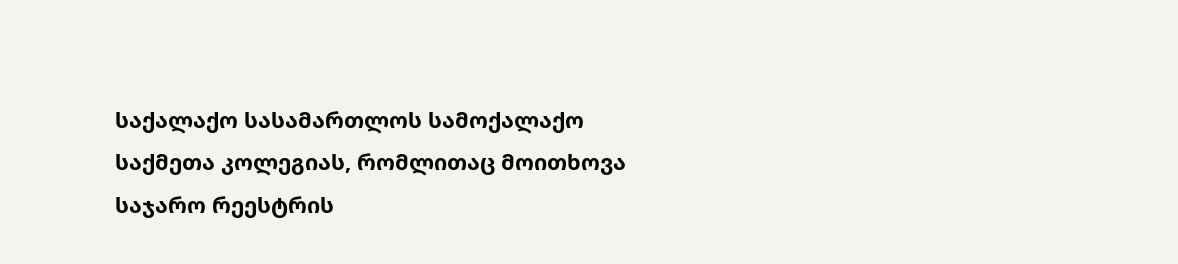საქალაქო სასამართლოს სამოქალაქო საქმეთა კოლეგიას, რომლითაც მოითხოვა საჯარო რეესტრის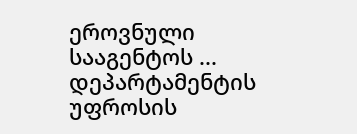ეროვნული სააგენტოს ... დეპარტამენტის უფროსის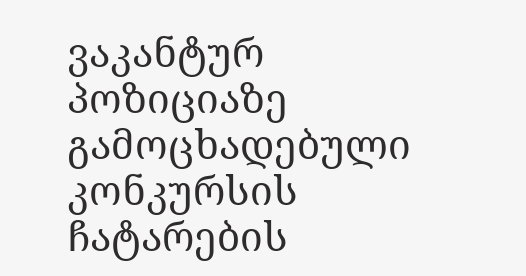ვაკანტურ პოზიციაზე გამოცხადებული კონკურსის ჩატარების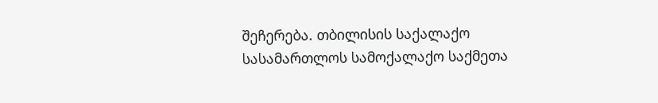შეჩერება. თბილისის საქალაქო სასამართლოს სამოქალაქო საქმეთა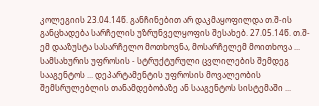კოლეგიის 23.04.14წ. განჩინებით არ დაკმაყოფილდა თ.შ-ის განცხადება სარჩელის უზრუნველყოფის შესახებ. 27.05.14წ. თ.შ-ემ დააზუსტა სასარჩელო მოთხოვნა, მოსარჩელემ მოითხოვა ... სამსახურის უფროსის - სტრუქტურული ცვლილების შემდეგ სააგენტოს ... დეპარტამენტის უფროსის მოვალეობის შემსრულებლის თანამდებობაზე ან სააგენტოს სისტემაში ...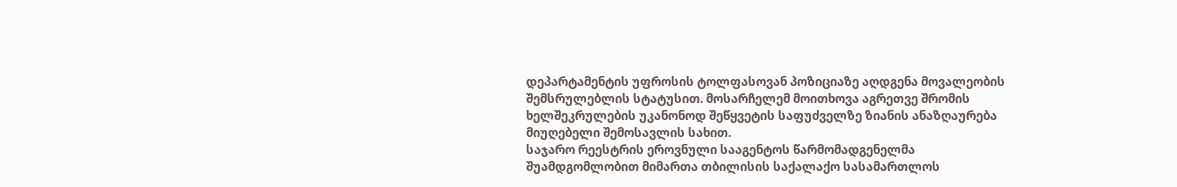დეპარტამენტის უფროსის ტოლფასოვან პოზიციაზე აღდგენა მოვალეობის შემსრულებლის სტატუსით. მოსარჩელემ მოითხოვა აგრეთვე შრომის ხელშეკრულების უკანონოდ შეწყვეტის საფუძველზე ზიანის ანაზღაურება მიუღებელი შემოსავლის სახით.
საჯარო რეესტრის ეროვნული სააგენტოს წარმომადგენელმა შუამდგომლობით მიმართა თბილისის საქალაქო სასამართლოს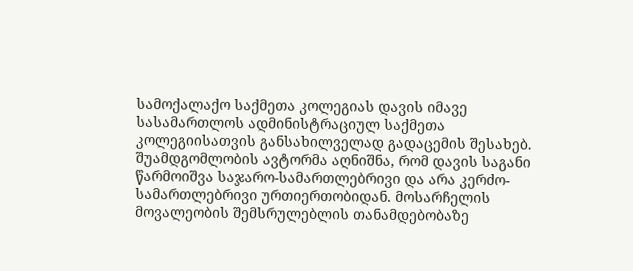სამოქალაქო საქმეთა კოლეგიას დავის იმავე სასამართლოს ადმინისტრაციულ საქმეთა კოლეგიისათვის განსახილველად გადაცემის შესახებ. შუამდგომლობის ავტორმა აღნიშნა, რომ დავის საგანი წარმოიშვა საჯარო-სამართლებრივი და არა კერძო-სამართლებრივი ურთიერთობიდან. მოსარჩელის მოვალეობის შემსრულებლის თანამდებობაზე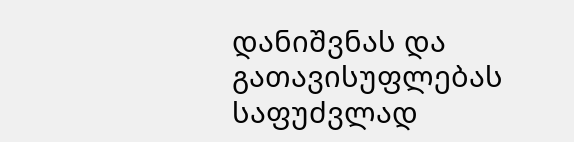დანიშვნას და გათავისუფლებას საფუძვლად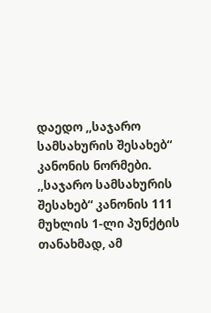დაედო ,,საჯარო სამსახურის შესახებ“ კანონის ნორმები. ,,საჯარო სამსახურის შესახებ“ კანონის 111 მუხლის 1-ლი პუნქტის თანახმად, ამ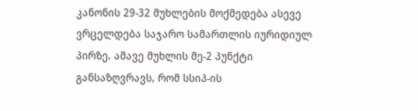კანონის 29-32 მუხლების მოქმედება ასევე ვრცელდება საჯარო სამართლის იურიდიულ პირზე. ამავე მუხლის მე-2 პუნქტი განსაზღვრავს, რომ სსიპ-ის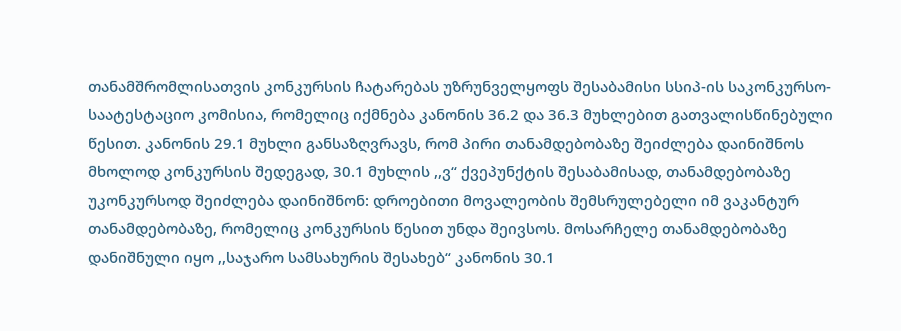თანამშრომლისათვის კონკურსის ჩატარებას უზრუნველყოფს შესაბამისი სსიპ-ის საკონკურსო-საატესტაციო კომისია, რომელიც იქმნება კანონის 36.2 და 36.3 მუხლებით გათვალისწინებული წესით. კანონის 29.1 მუხლი განსაზღვრავს, რომ პირი თანამდებობაზე შეიძლება დაინიშნოს მხოლოდ კონკურსის შედეგად, 30.1 მუხლის ,,ვ“ ქვეპუნქტის შესაბამისად, თანამდებობაზე უკონკურსოდ შეიძლება დაინიშნონ: დროებითი მოვალეობის შემსრულებელი იმ ვაკანტურ თანამდებობაზე, რომელიც კონკურსის წესით უნდა შეივსოს. მოსარჩელე თანამდებობაზე დანიშნული იყო ,,საჯარო სამსახურის შესახებ“ კანონის 30.1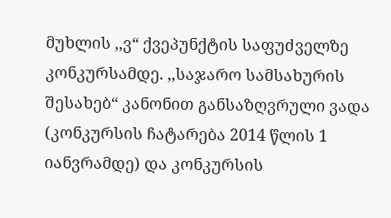მუხლის ,,ვ“ ქვეპუნქტის საფუძველზე კონკურსამდე. ,,საჯარო სამსახურის შესახებ“ კანონით განსაზღვრული ვადა (კონკურსის ჩატარება 2014 წლის 1 იანვრამდე) და კონკურსის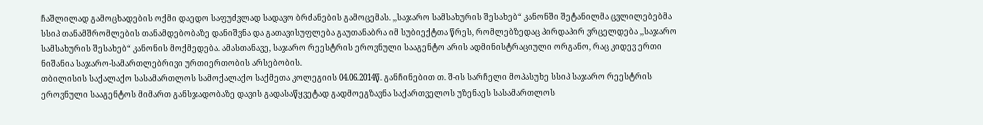ჩაშლილად გამოცხადების ოქმი დაედო საფუძვლად სადავო ბრძანების გამოცემას. ,,საჯარო სამსახურის შესახებ“ კანონში შეტანილმა ცვლილებებმა სსიპ თანამშრომლების თანამდებობაზე დანიშვნა და გათავისუფლება გაუთანაბრა იმ სუბიექტთა წრეს, რომლებზედაც პირდაპირ ვრცელდება ,,საჯარო სამსახურის შესახებ“ კანონის მოქმედება. ამასთანავე, საჯარო რეესტრის ეროვნული სააგენტო არის ადმინისტრაციული ორგანო, რაც კიდევ ერთი ნიშანია საჯარო-სამართლებრივი ურთიერთობის არსებობის.
თბილისის საქალაქო სასამართლოს სამოქალაქო საქმეთა კოლეგიის 04.06.2014წ. განჩინებით თ. შ-ის სარჩელი მოპასუხე სსიპ საჯარო რეესტრის ეროვნული სააგენტოს მიმართ განსჯადობაზე დავის გადასაწყვეტად გადმოეგზავნა საქართველოს უზენაეს სასამართლოს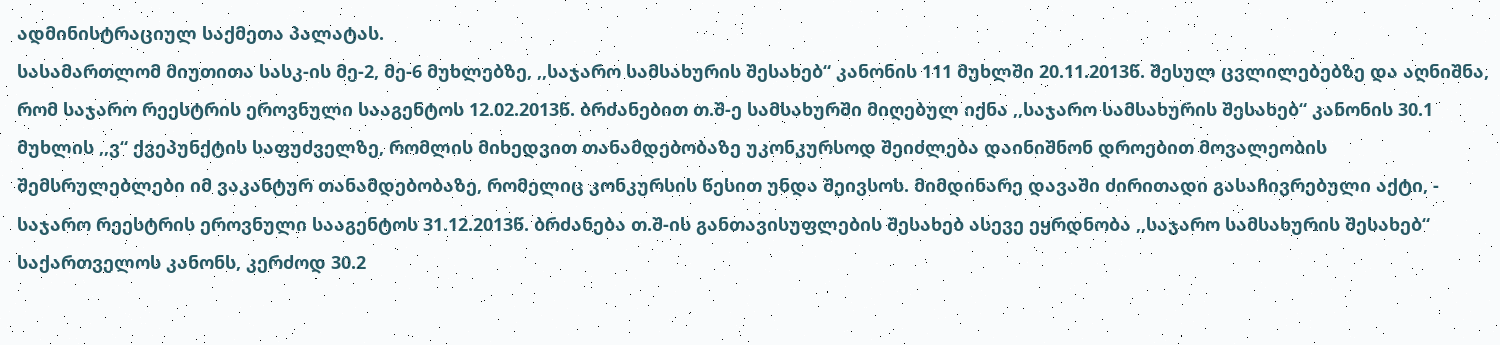ადმინისტრაციულ საქმეთა პალატას.
სასამართლომ მიუთითა სასკ-ის მე-2, მე-6 მუხლებზე, ,,საჯარო სამსახურის შესახებ“ კანონის 111 მუხლში 20.11.2013წ. შესულ ცვლილებებზე და აღნიშნა, რომ საჯარო რეესტრის ეროვნული სააგენტოს 12.02.2013წ. ბრძანებით თ.შ-ე სამსახურში მიღებულ იქნა ,,საჯარო სამსახურის შესახებ“ კანონის 30.1 მუხლის ,,ვ“ ქვეპუნქტის საფუძველზე, რომლის მიხედვით თანამდებობაზე უკონკურსოდ შეიძლება დაინიშნონ დროებით მოვალეობის შემსრულებლები იმ ვაკანტურ თანამდებობაზე, რომელიც კონკურსის წესით უნდა შეივსოს. მიმდინარე დავაში ძირითადი გასაჩივრებული აქტი, - საჯარო რეესტრის ეროვნული სააგენტოს 31.12.2013წ. ბრძანება თ.შ-ის განთავისუფლების შესახებ ასევე ეყრდნობა ,,საჯარო სამსახურის შესახებ“ საქართველოს კანონს, კერძოდ 30.2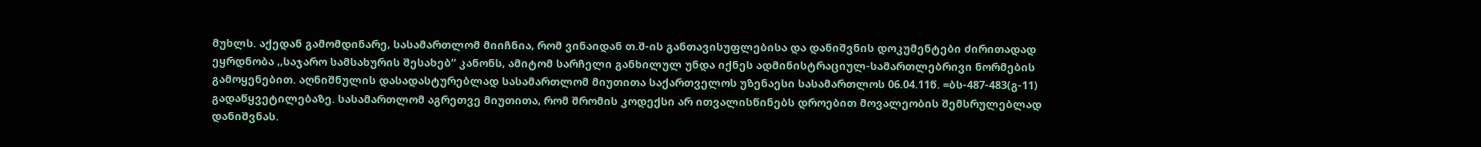მუხლს. აქედან გამომდინარე, სასამართლომ მიიჩნია, რომ ვინაიდან თ.შ-ის განთავისუფლებისა და დანიშვნის დოკუმენტები ძირითადად ეყრდნობა ,,საჯარო სამსახურის შესახებ“ კანონს, ამიტომ სარჩელი განხილულ უნდა იქნეს ადმინისტრაციულ-სამართლებრივი ნორმების გამოყენებით. აღნიშნულის დასადასტურებლად სასამართლომ მიუთითა საქართველოს უზენაესი სასამართლოს 06.04.11წ. =ბს-487-483(გ-11) გადაწყვეტილებაზე. სასამართლომ აგრეთვე მიუთითა, რომ შრომის კოდექსი არ ითვალისწინებს დროებით მოვალეობის შემსრულებლად დანიშვნას.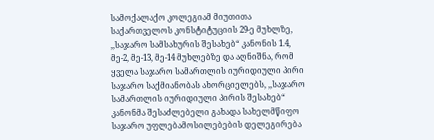სამოქალაქო კოლეგიამ მიუთითა საქართველოს კონსტიტუციის 29-ე მუხლზე, ,,საჯარო სამსახურის შესახებ“ კანონის 1.4, მე-2, მე-13, მე-14 მუხლებზე და აღნიშნა, რომ ყველა საჯარო სამართლის იურიდიული პირი საჯარო საქმიანობას ახორციელებს, ,,საჯარო სამართლის იურიდიული პირის შესახებ“ კანონმა შესაძლებელი გახადა სახელმწიფო საჯარო უფლებამოსილებების დელეგირება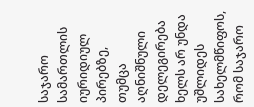საჯარო სამართლის იურიდიულ პირებზე, თუმცა აღნიშნული დელეგირება ხელს არ უნდა უშლიდეს სახელმწიფოს, რომ საჯარო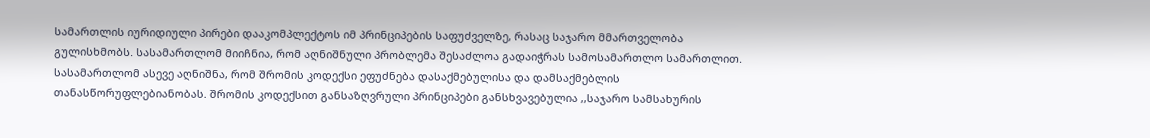სამართლის იურიდიული პირები დააკომპლექტოს იმ პრინციპების საფუძველზე, რასაც საჯარო მმართველობა გულისხმობს. სასამართლომ მიიჩნია, რომ აღნიშნული პრობლემა შესაძლოა გადაიჭრას სამოსამართლო სამართლით. სასამართლომ ასევე აღნიშნა, რომ შრომის კოდექსი ეფუძნება დასაქმებულისა და დამსაქმებლის თანასწორუფლებიანობას. შრომის კოდექსით განსაზღვრული პრინციპები განსხვავებულია ,,საჯარო სამსახურის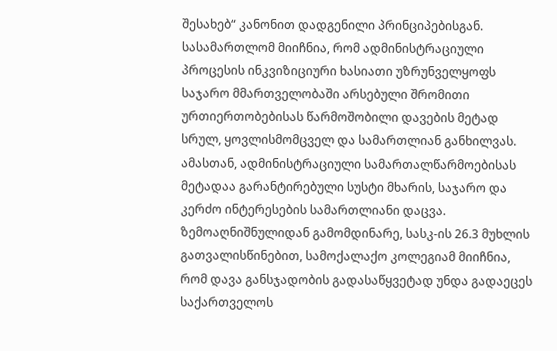შესახებ“ კანონით დადგენილი პრინციპებისგან. სასამართლომ მიიჩნია, რომ ადმინისტრაციული პროცესის ინკვიზიციური ხასიათი უზრუნველყოფს საჯარო მმართველობაში არსებული შრომითი ურთიერთობებისას წარმოშობილი დავების მეტად სრულ, ყოვლისმომცველ და სამართლიან განხილვას. ამასთან, ადმინისტრაციული სამართალწარმოებისას მეტადაა გარანტირებული სუსტი მხარის, საჯარო და კერძო ინტერესების სამართლიანი დაცვა. ზემოაღნიშნულიდან გამომდინარე, სასკ-ის 26.3 მუხლის გათვალისწინებით, სამოქალაქო კოლეგიამ მიიჩნია, რომ დავა განსჯადობის გადასაწყვეტად უნდა გადაეცეს საქართველოს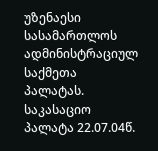უზენაესი სასამართლოს ადმინისტრაციულ საქმეთა პალატას.
საკასაციო პალატა 22.07.04წ.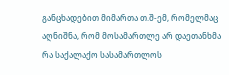განცხადებით მიმართა თ.შ-ემ, რომელმაც აღნიშნა, რომ მოსამართლე არ დაეთანხმა რა საქალაქო სასამართლოს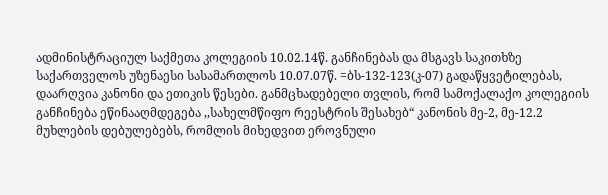ადმინისტრაციულ საქმეთა კოლეგიის 10.02.14წ. განჩინებას და მსგავს საკითხზე საქართველოს უზენაესი სასამართლოს 10.07.07წ. =ბს-132-123(კ-07) გადაწყვეტილებას, დაარღვია კანონი და ეთიკის წესები. განმცხადებელი თვლის, რომ სამოქალაქო კოლეგიის განჩინება ეწინააღმდეგება ,,სახელმწიფო რეესტრის შესახებ“ კანონის მე-2, მე-12.2 მუხლების დებულებებს, რომლის მიხედვით ეროვნული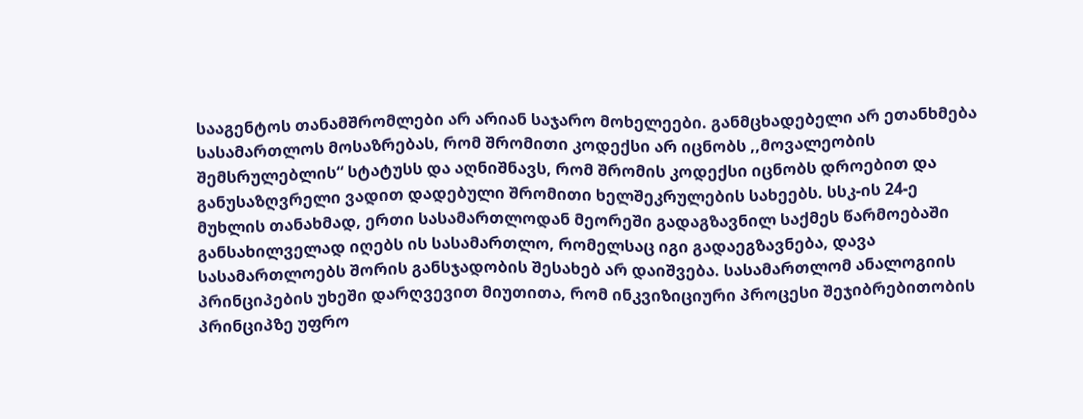სააგენტოს თანამშრომლები არ არიან საჯარო მოხელეები. განმცხადებელი არ ეთანხმება სასამართლოს მოსაზრებას, რომ შრომითი კოდექსი არ იცნობს ,,მოვალეობის შემსრულებლის“ სტატუსს და აღნიშნავს, რომ შრომის კოდექსი იცნობს დროებით და განუსაზღვრელი ვადით დადებული შრომითი ხელშეკრულების სახეებს. სსკ-ის 24-ე მუხლის თანახმად, ერთი სასამართლოდან მეორეში გადაგზავნილ საქმეს წარმოებაში განსახილველად იღებს ის სასამართლო, რომელსაც იგი გადაეგზავნება, დავა სასამართლოებს შორის განსჯადობის შესახებ არ დაიშვება. სასამართლომ ანალოგიის პრინციპების უხეში დარღვევით მიუთითა, რომ ინკვიზიციური პროცესი შეჯიბრებითობის პრინციპზე უფრო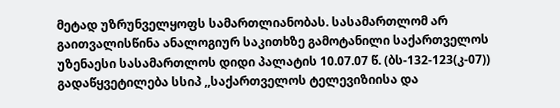მეტად უზრუნველყოფს სამართლიანობას. სასამართლომ არ გაითვალისწინა ანალოგიურ საკითხზე გამოტანილი საქართველოს უზენაესი სასამართლოს დიდი პალატის 10.07.07 წ. (ბს-132-123(კ-07)) გადაწყვეტილება სსიპ ,,საქართველოს ტელევიზიისა და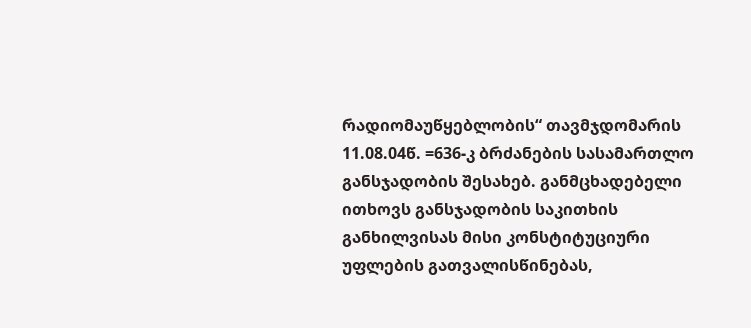რადიომაუწყებლობის“ თავმჯდომარის 11.08.04წ. =636-კ ბრძანების სასამართლო განსჯადობის შესახებ. განმცხადებელი ითხოვს განსჯადობის საკითხის განხილვისას მისი კონსტიტუციური უფლების გათვალისწინებას,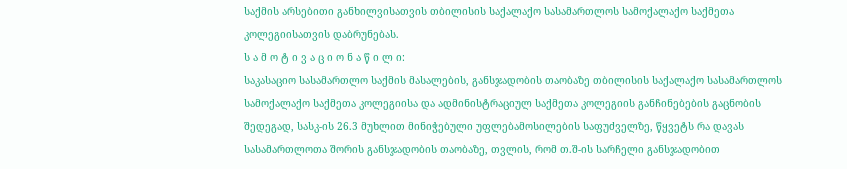საქმის არსებითი განხილვისათვის თბილისის საქალაქო სასამართლოს სამოქალაქო საქმეთა კოლეგიისათვის დაბრუნებას.
ს ა მ ო ტ ი ვ ა ც ი ო ნ ა წ ი ლ ი:
საკასაციო სასამართლო საქმის მასალების, განსჯადობის თაობაზე თბილისის საქალაქო სასამართლოს სამოქალაქო საქმეთა კოლეგიისა და ადმინისტრაციულ საქმეთა კოლეგიის განჩინებების გაცნობის შედეგად, სასკ-ის 26.3 მუხლით მინიჭებული უფლებამოსილების საფუძველზე, წყვეტს რა დავას სასამართლოთა შორის განსჯადობის თაობაზე, თვლის, რომ თ.შ-ის სარჩელი განსჯადობით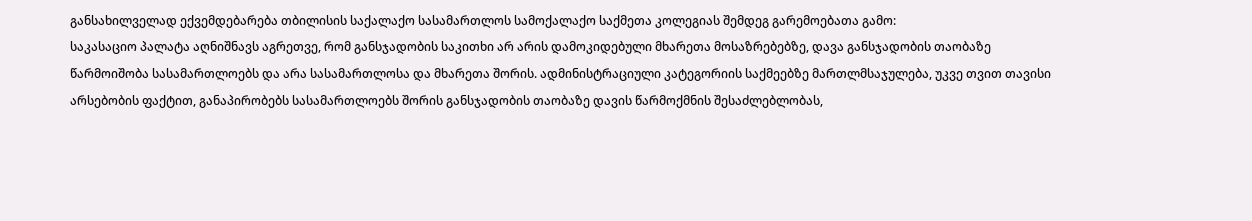განსახილველად ექვემდებარება თბილისის საქალაქო სასამართლოს სამოქალაქო საქმეთა კოლეგიას შემდეგ გარემოებათა გამო:
საკასაციო პალატა აღნიშნავს აგრეთვე, რომ განსჯადობის საკითხი არ არის დამოკიდებული მხარეთა მოსაზრებებზე, დავა განსჯადობის თაობაზე წარმოიშობა სასამართლოებს და არა სასამართლოსა და მხარეთა შორის. ადმინისტრაციული კატეგორიის საქმეებზე მართლმსაჯულება, უკვე თვით თავისი არსებობის ფაქტით, განაპირობებს სასამართლოებს შორის განსჯადობის თაობაზე დავის წარმოქმნის შესაძლებლობას,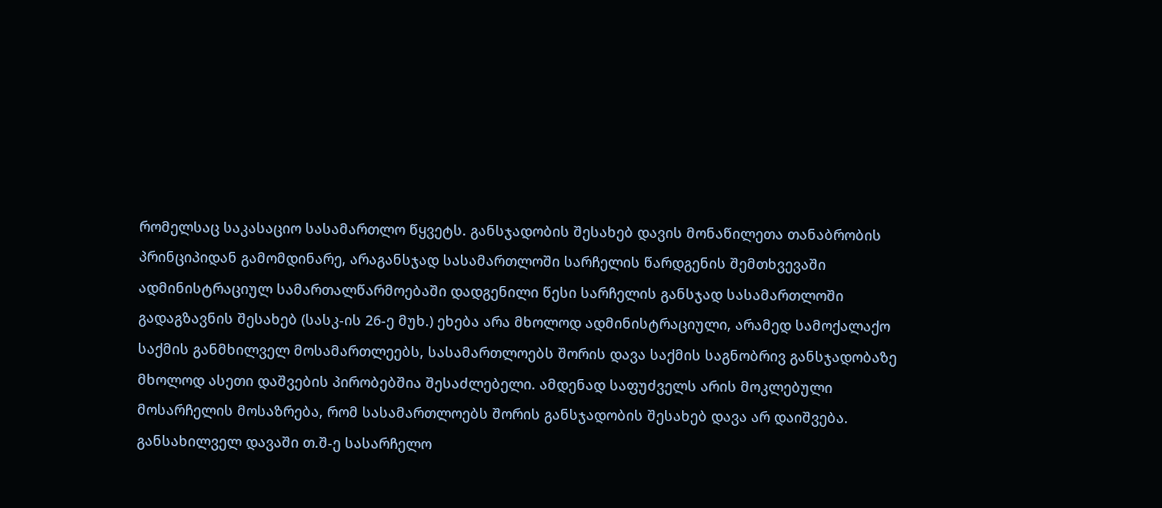რომელსაც საკასაციო სასამართლო წყვეტს. განსჯადობის შესახებ დავის მონაწილეთა თანაბრობის პრინციპიდან გამომდინარე, არაგანსჯად სასამართლოში სარჩელის წარდგენის შემთხვევაში ადმინისტრაციულ სამართალწარმოებაში დადგენილი წესი სარჩელის განსჯად სასამართლოში გადაგზავნის შესახებ (სასკ-ის 26-ე მუხ.) ეხება არა მხოლოდ ადმინისტრაციული, არამედ სამოქალაქო საქმის განმხილველ მოსამართლეებს, სასამართლოებს შორის დავა საქმის საგნობრივ განსჯადობაზე მხოლოდ ასეთი დაშვების პირობებშია შესაძლებელი. ამდენად საფუძველს არის მოკლებული მოსარჩელის მოსაზრება, რომ სასამართლოებს შორის განსჯადობის შესახებ დავა არ დაიშვება.
განსახილველ დავაში თ.შ-ე სასარჩელო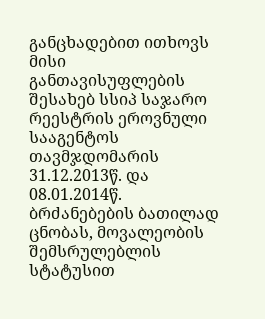განცხადებით ითხოვს მისი განთავისუფლების შესახებ სსიპ საჯარო რეესტრის ეროვნული სააგენტოს თავმჯდომარის 31.12.2013წ. და 08.01.2014წ. ბრძანებების ბათილად ცნობას, მოვალეობის შემსრულებლის სტატუსით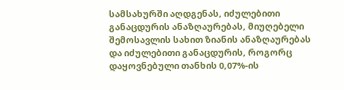სამსახურში აღდგენას, იძულებითი განაცდურის ანაზღაურებას, მიუღებელი შემოსავლის სახით ზიანის ანაზღაურებას და იძულებითი განაცდურის, როგორც დაყოვნებული თანხის 0,07%-ის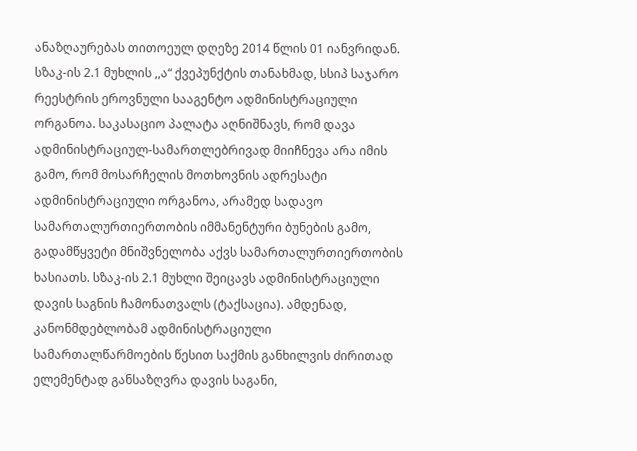ანაზღაურებას თითოეულ დღეზე 2014 წლის 01 იანვრიდან. სზაკ-ის 2.1 მუხლის ,,ა“ ქვეპუნქტის თანახმად, სსიპ საჯარო რეესტრის ეროვნული სააგენტო ადმინისტრაციული ორგანოა. საკასაციო პალატა აღნიშნავს, რომ დავა ადმინისტრაციულ-სამართლებრივად მიიჩნევა არა იმის გამო, რომ მოსარჩელის მოთხოვნის ადრესატი ადმინისტრაციული ორგანოა, არამედ სადავო სამართალურთიერთობის იმმანენტური ბუნების გამო, გადამწყვეტი მნიშვნელობა აქვს სამართალურთიერთობის ხასიათს. სზაკ-ის 2.1 მუხლი შეიცავს ადმინისტრაციული დავის საგნის ჩამონათვალს (ტაქსაცია). ამდენად, კანონმდებლობამ ადმინისტრაციული სამართალწარმოების წესით საქმის განხილვის ძირითად ელემენტად განსაზღვრა დავის საგანი,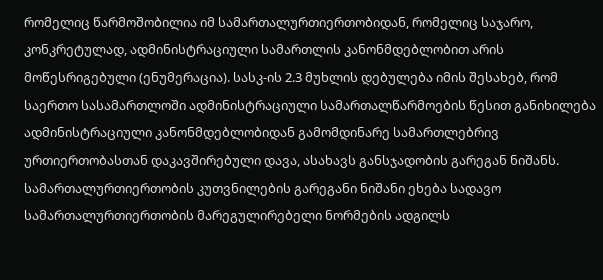რომელიც წარმოშობილია იმ სამართალურთიერთობიდან, რომელიც საჯარო, კონკრეტულად, ადმინისტრაციული სამართლის კანონმდებლობით არის მოწესრიგებული (ენუმერაცია). სასკ-ის 2.3 მუხლის დებულება იმის შესახებ, რომ საერთო სასამართლოში ადმინისტრაციული სამართალწარმოების წესით განიხილება ადმინისტრაციული კანონმდებლობიდან გამომდინარე სამართლებრივ ურთიერთობასთან დაკავშირებული დავა, ასახავს განსჯადობის გარეგან ნიშანს. სამართალურთიერთობის კუთვნილების გარეგანი ნიშანი ეხება სადავო სამართალურთიერთობის მარეგულირებელი ნორმების ადგილს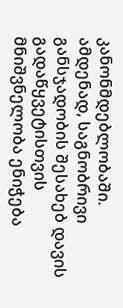კანონმდებლობაში.
ამდენად, საგნობრივი განსჯადობის შესახებ დავის გადაწყვეტისთვის მნიშვნელობა ენიჭება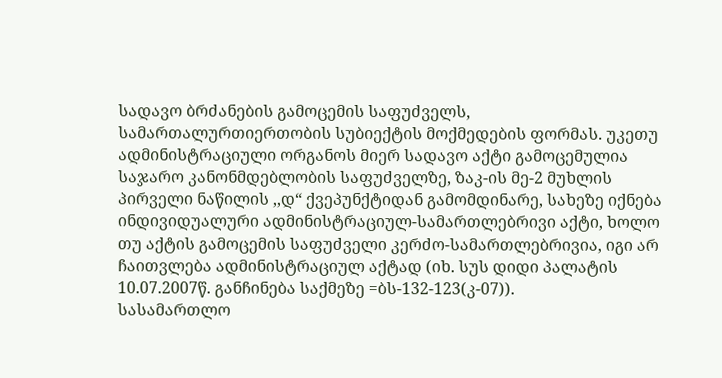სადავო ბრძანების გამოცემის საფუძველს, სამართალურთიერთობის სუბიექტის მოქმედების ფორმას. უკეთუ ადმინისტრაციული ორგანოს მიერ სადავო აქტი გამოცემულია საჯარო კანონმდებლობის საფუძველზე, ზაკ-ის მე-2 მუხლის პირველი ნაწილის ,,დ“ ქვეპუნქტიდან გამომდინარე, სახეზე იქნება ინდივიდუალური ადმინისტრაციულ-სამართლებრივი აქტი, ხოლო თუ აქტის გამოცემის საფუძველი კერძო-სამართლებრივია, იგი არ ჩაითვლება ადმინისტრაციულ აქტად (იხ. სუს დიდი პალატის 10.07.2007წ. განჩინება საქმეზე =ბს-132-123(კ-07)).
სასამართლო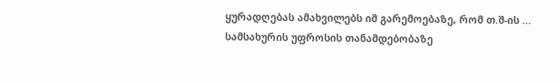ყურადღებას ამახვილებს იმ გარემოებაზე, რომ თ.შ-ის ... სამსახურის უფროსის თანამდებობაზე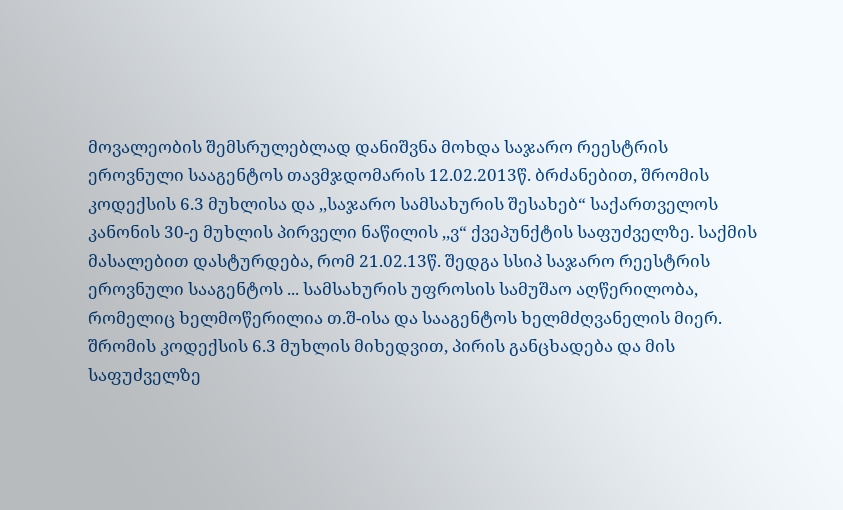მოვალეობის შემსრულებლად დანიშვნა მოხდა საჯარო რეესტრის ეროვნული სააგენტოს თავმჯდომარის 12.02.2013წ. ბრძანებით, შრომის კოდექსის 6.3 მუხლისა და ,,საჯარო სამსახურის შესახებ“ საქართველოს კანონის 30-ე მუხლის პირველი ნაწილის ,,ვ“ ქვეპუნქტის საფუძველზე. საქმის მასალებით დასტურდება, რომ 21.02.13წ. შედგა სსიპ საჯარო რეესტრის ეროვნული სააგენტოს ... სამსახურის უფროსის სამუშაო აღწერილობა, რომელიც ხელმოწერილია თ.შ-ისა და სააგენტოს ხელმძღვანელის მიერ. შრომის კოდექსის 6.3 მუხლის მიხედვით, პირის განცხადება და მის საფუძველზე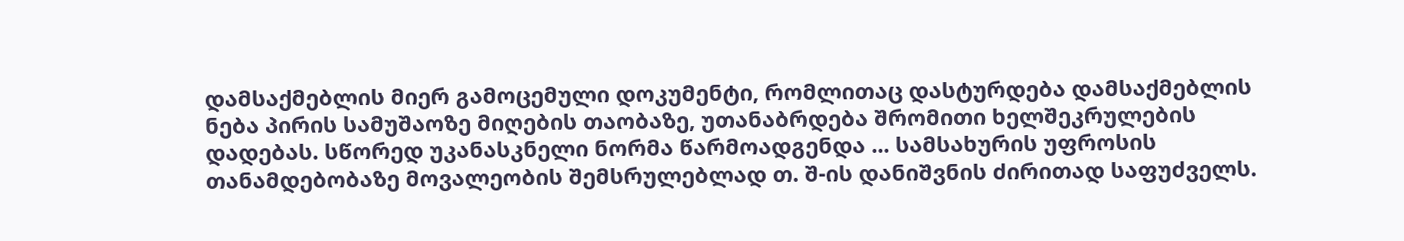დამსაქმებლის მიერ გამოცემული დოკუმენტი, რომლითაც დასტურდება დამსაქმებლის ნება პირის სამუშაოზე მიღების თაობაზე, უთანაბრდება შრომითი ხელშეკრულების დადებას. სწორედ უკანასკნელი ნორმა წარმოადგენდა ... სამსახურის უფროსის თანამდებობაზე მოვალეობის შემსრულებლად თ. შ-ის დანიშვნის ძირითად საფუძველს.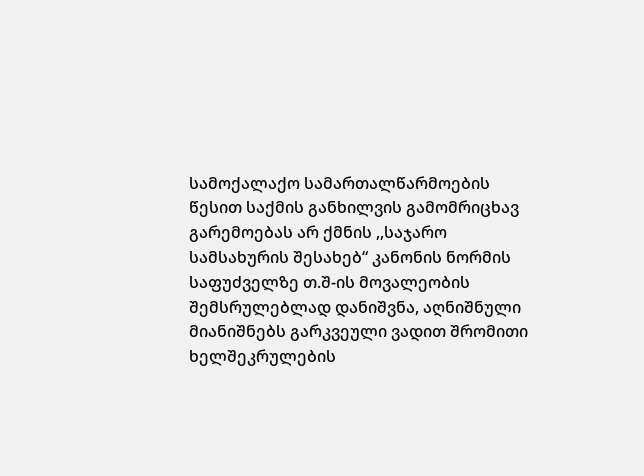სამოქალაქო სამართალწარმოების წესით საქმის განხილვის გამომრიცხავ გარემოებას არ ქმნის ,,საჯარო სამსახურის შესახებ“ კანონის ნორმის საფუძველზე თ.შ-ის მოვალეობის შემსრულებლად დანიშვნა, აღნიშნული მიანიშნებს გარკვეული ვადით შრომითი ხელშეკრულების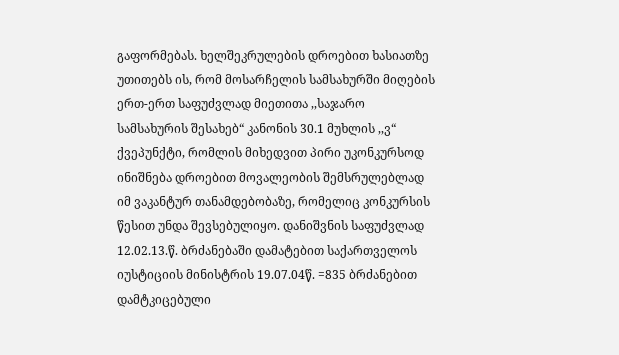გაფორმებას. ხელშეკრულების დროებით ხასიათზე უთითებს ის, რომ მოსარჩელის სამსახურში მიღების ერთ-ერთ საფუძვლად მიეთითა ,,საჯარო სამსახურის შესახებ“ კანონის 30.1 მუხლის ,,ვ“ ქვეპუნქტი, რომლის მიხედვით პირი უკონკურსოდ ინიშნება დროებით მოვალეობის შემსრულებლად იმ ვაკანტურ თანამდებობაზე, რომელიც კონკურსის წესით უნდა შევსებულიყო. დანიშვნის საფუძვლად 12.02.13.წ. ბრძანებაში დამატებით საქართველოს იუსტიციის მინისტრის 19.07.04წ. =835 ბრძანებით დამტკიცებული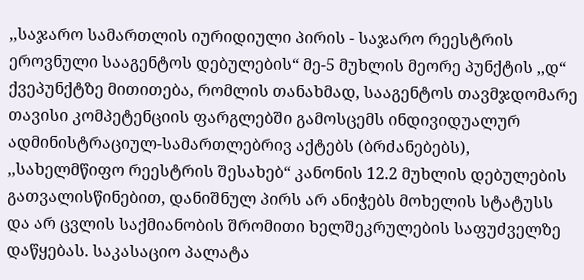,,საჯარო სამართლის იურიდიული პირის - საჯარო რეესტრის ეროვნული სააგენტოს დებულების“ მე-5 მუხლის მეორე პუნქტის ,,დ“ ქვეპუნქტზე მითითება, რომლის თანახმად, სააგენტოს თავმჯდომარე თავისი კომპეტენციის ფარგლებში გამოსცემს ინდივიდუალურ ადმინისტრაციულ-სამართლებრივ აქტებს (ბრძანებებს), ,,სახელმწიფო რეესტრის შესახებ“ კანონის 12.2 მუხლის დებულების გათვალისწინებით, დანიშნულ პირს არ ანიჭებს მოხელის სტატუსს და არ ცვლის საქმიანობის შრომითი ხელშეკრულების საფუძველზე დაწყებას. საკასაციო პალატა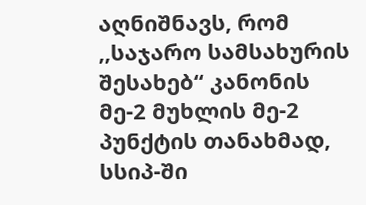აღნიშნავს, რომ ,,საჯარო სამსახურის შესახებ“ კანონის მე-2 მუხლის მე-2 პუნქტის თანახმად, სსიპ-ში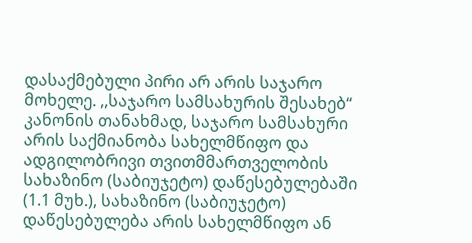დასაქმებული პირი არ არის საჯარო მოხელე. ,,საჯარო სამსახურის შესახებ“ კანონის თანახმად, საჯარო სამსახური არის საქმიანობა სახელმწიფო და ადგილობრივი თვითმმართველობის სახაზინო (საბიუჯეტო) დაწესებულებაში (1.1 მუხ.), სახაზინო (საბიუჯეტო) დაწესებულება არის სახელმწიფო ან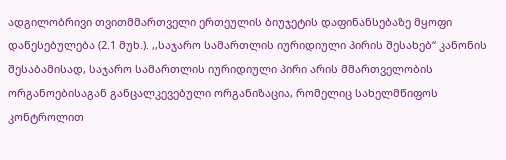ადგილობრივი თვითმმართველი ერთეულის ბიუჯეტის დაფინანსებაზე მყოფი დაწესებულება (2.1 მუხ.). ,,საჯარო სამართლის იურიდიული პირის შესახებ“ კანონის შესაბამისად, საჯარო სამართლის იურიდიული პირი არის მმართველობის ორგანოებისაგან განცალკევებული ორგანიზაცია, რომელიც სახელმწიფოს კონტროლით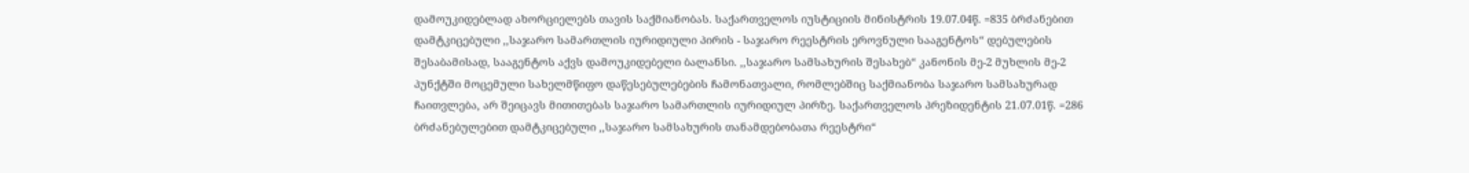დამოუკიდებლად ახორციელებს თავის საქმიანობას. საქართველოს იუსტიციის მინისტრის 19.07.04წ. =835 ბრძანებით დამტკიცებული ,,საჯარო სამართლის იურიდიული პირის - საჯარო რეესტრის ეროვნული სააგენტოს“ დებულების შესაბამისად, სააგენტოს აქვს დამოუკიდებელი ბალანსი. ,,საჯარო სამსახურის შესახებ“ კანონის მე-2 მუხლის მე-2 პუნქტში მოცემული სახელმწიფო დაწესებულებების ჩამონათვალი, რომლებშიც საქმიანობა საჯარო სამსახურად ჩაითვლება, არ შეიცავს მითითებას საჯარო სამართლის იურიდიულ პირზე. საქართველოს პრეზიდენტის 21.07.01წ. =286 ბრძანებულებით დამტკიცებული ,,საჯარო სამსახურის თანამდებობათა რეესტრი“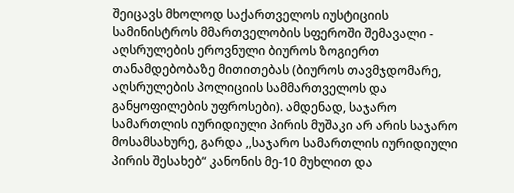შეიცავს მხოლოდ საქართველოს იუსტიციის სამინისტროს მმართველობის სფეროში შემავალი - აღსრულების ეროვნული ბიუროს ზოგიერთ თანამდებობაზე მითითებას (ბიუროს თავმჯდომარე, აღსრულების პოლიციის სამმართველოს და განყოფილების უფროსები). ამდენად, საჯარო სამართლის იურიდიული პირის მუშაკი არ არის საჯარო მოსამსახურე, გარდა ,,საჯარო სამართლის იურიდიული პირის შესახებ“ კანონის მე-10 მუხლით და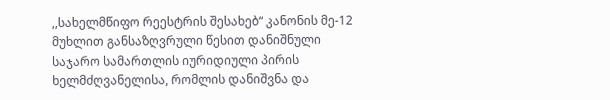,,სახელმწიფო რეესტრის შესახებ“ კანონის მე-12 მუხლით განსაზღვრული წესით დანიშნული საჯარო სამართლის იურიდიული პირის ხელმძღვანელისა, რომლის დანიშვნა და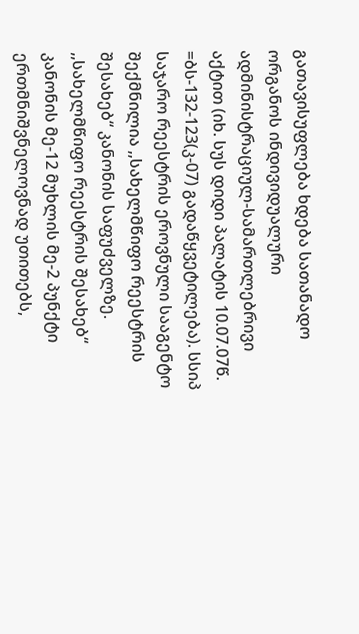გათავისუფლება ხდება სათანადო ორგანოს ინდივიდუალური ადმინისტრაციულ-სამართლებრივი აქტით (იხ. სუს დიდი პალატის 10.07.07წ. =ბს-132-123(კ-07) გადაწყვეტილება). სსიპ საჯარო რეესტრის ეროვნული სააგენტო შექმნილია ,,სახელმწიფო რეესტრის შესახებ“ კანონის საფუძველზე. ,,სახელმწიფო რეესტრის შესახებ“ კანონის მე-12 მუხლის მე-2 პუნქტი ერთმნიშვნელოვნად უთითებს,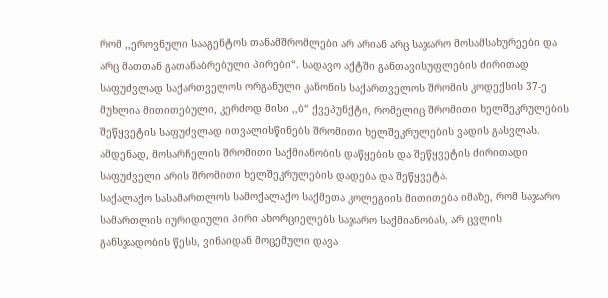რომ ,,ეროვნული სააგენტოს თანამშრომლები არ არიან არც საჯარო მოსამსახურეები და არც მათთან გათანაბრებული პირები“. სადავო აქტში განთავისუფლების ძირითად საფუძვლად საქართველოს ორგანული კანონის საქართველოს შრომის კოდექსის 37-ე მუხლია მითითებული, კერძოდ მისი ,,ბ“ ქვეპუნქტი, რომელიც შრომითი ხელშეკრულების შეწყვეტის საფუძვლად ითვალისწინებს შრომითი ხელშეკრულების ვადის გასვლას. ამდენად, მოსარჩელის შრომითი საქმიანობის დაწყების და შეწყვეტის ძირითადი საფუძველი არის შრომითი ხელშეკრულების დადება და შეწყვეტა.
საქალაქო სასამართლოს სამოქალაქო საქმეთა კოლეგიის მითითება იმაზე, რომ საჯარო სამართლის იურიდიული პირი ახორციელებს საჯარო საქმიანობას, არ ცვლის განსჯადობის წესს, ვინაიდან მოცემული დავა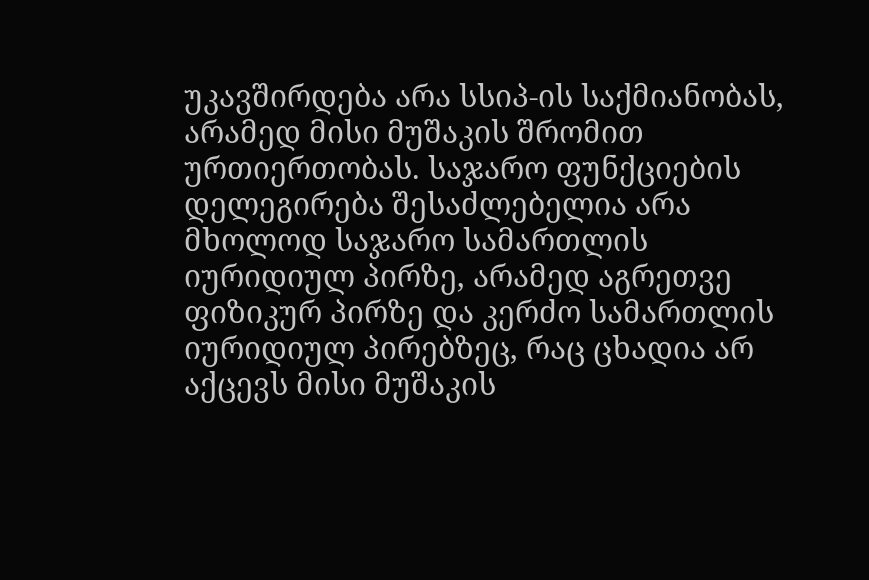უკავშირდება არა სსიპ-ის საქმიანობას, არამედ მისი მუშაკის შრომით ურთიერთობას. საჯარო ფუნქციების დელეგირება შესაძლებელია არა მხოლოდ საჯარო სამართლის იურიდიულ პირზე, არამედ აგრეთვე ფიზიკურ პირზე და კერძო სამართლის იურიდიულ პირებზეც, რაც ცხადია არ აქცევს მისი მუშაკის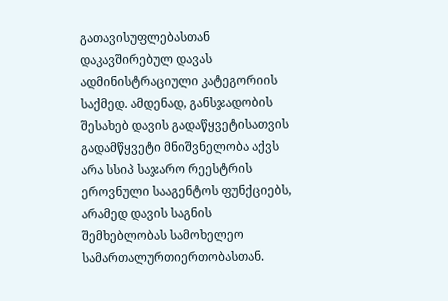გათავისუფლებასთან დაკავშირებულ დავას ადმინისტრაციული კატეგორიის საქმედ. ამდენად, განსჯადობის შესახებ დავის გადაწყვეტისათვის გადამწყვეტი მნიშვნელობა აქვს არა სსიპ საჯარო რეესტრის ეროვნული სააგენტოს ფუნქციებს, არამედ დავის საგნის შემხებლობას სამოხელეო სამართალურთიერთობასთან.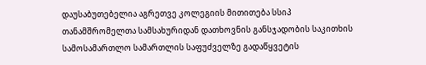დაუსაბუთებელია აგრეთვე კოლეგიის მითითება სსიპ თანამშრომელთა სამსახურიდან დათხოვნის განსჯადობის საკითხის სამოსამართლო სამართლის საფუძველზე გადაწყვეტის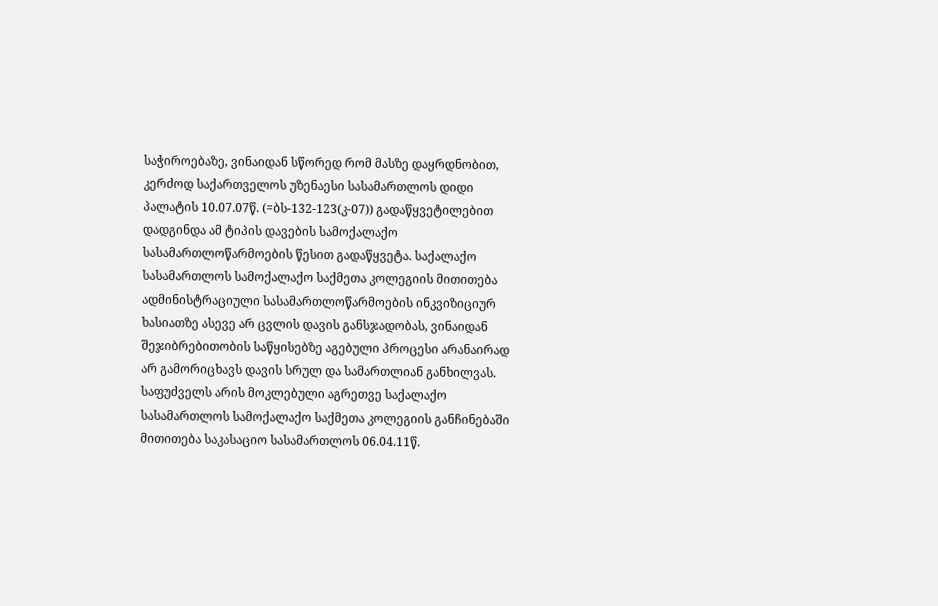საჭიროებაზე, ვინაიდან სწორედ რომ მასზე დაყრდნობით, კერძოდ საქართველოს უზენაესი სასამართლოს დიდი პალატის 10.07.07წ. (=ბს-132-123(კ-07)) გადაწყვეტილებით დადგინდა ამ ტიპის დავების სამოქალაქო სასამართლოწარმოების წესით გადაწყვეტა. საქალაქო სასამართლოს სამოქალაქო საქმეთა კოლეგიის მითითება ადმინისტრაციული სასამართლოწარმოების ინკვიზიციურ ხასიათზე ასევე არ ცვლის დავის განსჯადობას, ვინაიდან შეჯიბრებითობის საწყისებზე აგებული პროცესი არანაირად არ გამორიცხავს დავის სრულ და სამართლიან განხილვას.
საფუძველს არის მოკლებული აგრეთვე საქალაქო სასამართლოს სამოქალაქო საქმეთა კოლეგიის განჩინებაში მითითება საკასაციო სასამართლოს 06.04.11წ.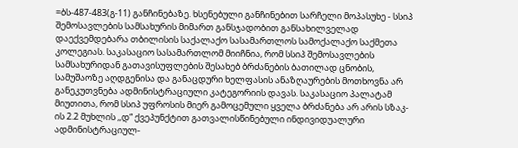=ბს-487-483(გ-11) განჩინებაზე. ხსენებული განჩინებით სარჩელი მოპასუხე - სსიპ შემოსავლების სამსახურის მიმართ განსჯადობით განსახილველად დაექვემდებარა თბილისის საქალაქო სასამართლოს სამოქალაქო საქმეთა კოლეგიას. საკასაციო სასამართლომ მიიჩნია, რომ სსიპ შემოსავლების სამსახურიდან გათავისუფლების შესახებ ბრძანების ბათილად ცნობის, სამუშაოზე აღდგენისა და განაცდური ხელფასის ანაზღაურების მოთხოვნა არ განეკუთვნება ადმინისტრაციული კატეგორიის დავას. საკასაციო პალატამ მიუთითა, რომ სსიპ უფროსის მიერ გამოცემული ყველა ბრძანება არ არის სზაკ-ის 2.2 მუხლის ,,დ“ ქვეპუნქტით გათვალისწინებული ინდივიდუალური ადმინისტრაციულ-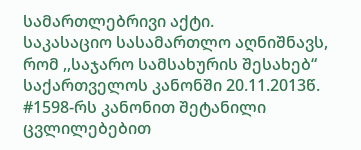სამართლებრივი აქტი.
საკასაციო სასამართლო აღნიშნავს, რომ ,,საჯარო სამსახურის შესახებ“ საქართველოს კანონში 20.11.2013წ. #1598-რს კანონით შეტანილი ცვლილებებით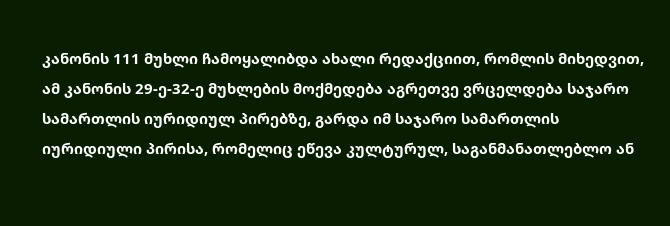კანონის 111 მუხლი ჩამოყალიბდა ახალი რედაქციით, რომლის მიხედვით, ამ კანონის 29-ე-32-ე მუხლების მოქმედება აგრეთვე ვრცელდება საჯარო სამართლის იურიდიულ პირებზე, გარდა იმ საჯარო სამართლის იურიდიული პირისა, რომელიც ეწევა კულტურულ, საგანმანათლებლო ან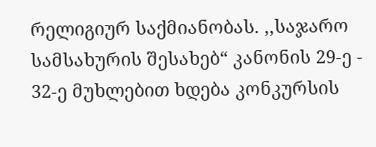რელიგიურ საქმიანობას. ,,საჯარო სამსახურის შესახებ“ კანონის 29-ე - 32-ე მუხლებით ხდება კონკურსის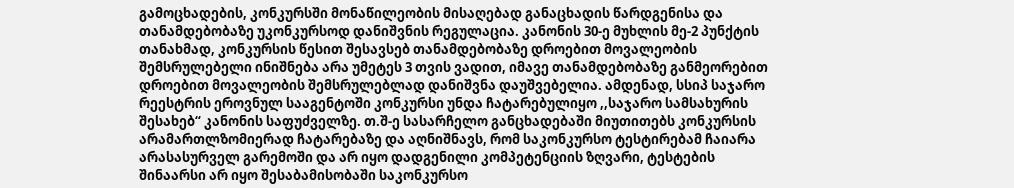გამოცხადების, კონკურსში მონაწილეობის მისაღებად განაცხადის წარდგენისა და თანამდებობაზე უკონკურსოდ დანიშვნის რეგულაცია. კანონის 30-ე მუხლის მე-2 პუნქტის თანახმად, კონკურსის წესით შესავსებ თანამდებობაზე დროებით მოვალეობის შემსრულებელი ინიშნება არა უმეტეს 3 თვის ვადით, იმავე თანამდებობაზე განმეორებით დროებით მოვალეობის შემსრულებლად დანიშვნა დაუშვებელია. ამდენად, სსიპ საჯარო რეესტრის ეროვნულ სააგენტოში კონკურსი უნდა ჩატარებულიყო ,,საჯარო სამსახურის შესახებ“ კანონის საფუძველზე. თ.შ-ე სასარჩელო განცხადებაში მიუთითებს კონკურსის არამართლზომიერად ჩატარებაზე და აღნიშნავს, რომ საკონკურსო ტესტირებამ ჩაიარა არასასურველ გარემოში და არ იყო დადგენილი კომპეტენციის ზღვარი, ტესტების შინაარსი არ იყო შესაბამისობაში საკონკურსო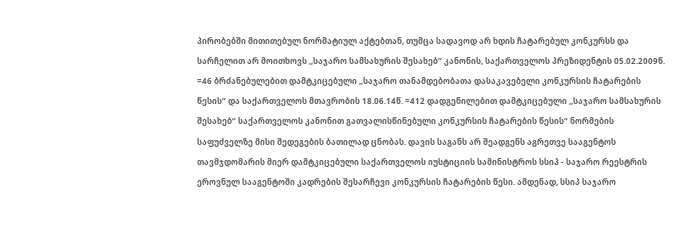პირობებში მითითებულ ნორმატიულ აქტებთან, თუმცა სადავოდ არ ხდის ჩატარებულ კონკურსს და სარჩელით არ მოითხოვს ,,საჯარო სამსახურის შესახებ“ კანონის, საქართველოს პრეზიდენტის 05.02.2009წ. =46 ბრძანებულებით დამტკიცებული ,,საჯარო თანამდებობათა დასაკავებელი კონკურსის ჩატარების წესის“ და საქართველოს მთავრობის 18.06.14წ. =412 დადგენილებით დამტკიცებული ,,საჯარო სამსახურის შესახებ“ საქართველოს კანონით გათვალისწინებული კონკურსის ჩატარების წესის“ ნორმების საფუძველზე მისი შედეგების ბათილად ცნობას. დავის საგანს არ შეადგენს აგრეთვე სააგენტოს თავმჯდომარის მიერ დამტკიცებული საქართველოს იუსტიციის სამინისტროს სსიპ - საჯარო რეესტრის ეროვნულ სააგენტოში კადრების შესარჩევი კონკურსის ჩატარების წესი. ამდენად, სსიპ საჯარო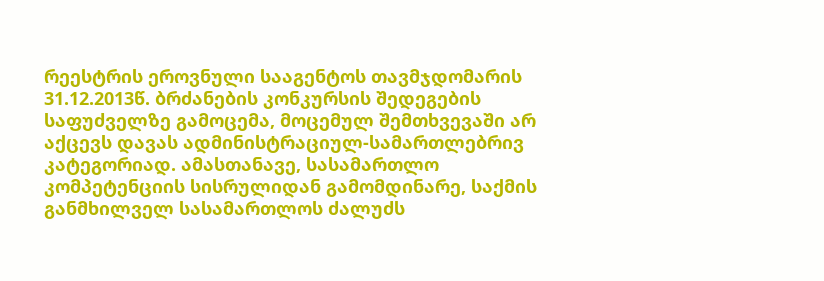რეესტრის ეროვნული სააგენტოს თავმჯდომარის 31.12.2013წ. ბრძანების კონკურსის შედეგების საფუძველზე გამოცემა, მოცემულ შემთხვევაში არ აქცევს დავას ადმინისტრაციულ-სამართლებრივ კატეგორიად. ამასთანავე, სასამართლო კომპეტენციის სისრულიდან გამომდინარე, საქმის განმხილველ სასამართლოს ძალუძს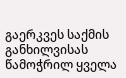გაერკვეს საქმის განხილვისას წამოჭრილ ყველა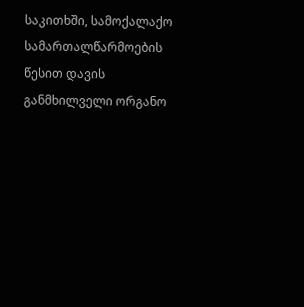საკითხში, სამოქალაქო სამართალწარმოების წესით დავის განმხილველი ორგანო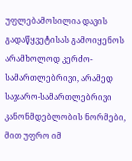უფლებამოსილია დავის გადაწყვეტისას გამოიყენოს არამხოლოდ კერძო-სამართლებრივი, არამედ საჯარო-სამართლებრივი კანონმდებლობის ნორმები, მით უფრო იმ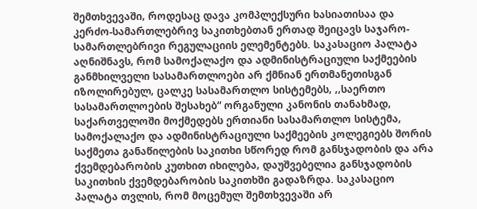შემთხვევაში, როდესაც დავა კომპლექსური ხასიათისაა და კერძო-სამართლებრივ საკითხებთან ერთად შეიცავს საჯარო-სამართლებრივი რეგულაციის ელემენტებს. საკასაციო პალატა აღნიშნავს, რომ სამოქალაქო და ადმინისტრაციული საქმეების განმხილველი სასამართლოები არ ქმნიან ერთმანეთისგან იზოლირებულ, ცალკე სასამართლო სისტემებს, ,,საერთო სასამართლოების შესახებ“ ორგანული კანონის თანახმად, საქართველოში მოქმედებს ერთიანი სასამართლო სისტემა, სამოქალაქო და ადმინისტრაციული საქმეების კოლეგიებს შორის საქმეთა განაწილების საკითხი სწორედ რომ განსჯადობის და არა ქვემდებარობის კუთხით იხილება, დაუშვებელია განსჯადობის საკითხის ქვემდებარობის საკითხში გადაზრდა. საკასაციო პალატა თვლის, რომ მოცემულ შემთხვევაში არ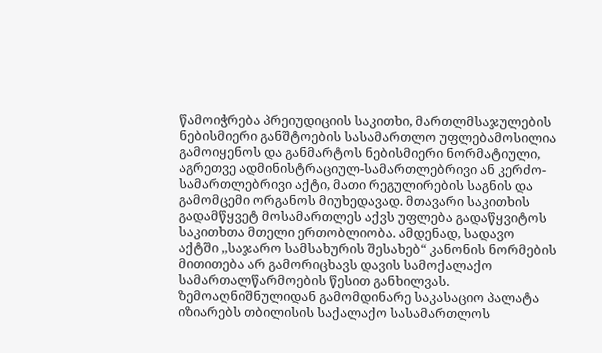წამოიჭრება პრეიუდიციის საკითხი, მართლმსაჯულების ნებისმიერი განშტოების სასამართლო უფლებამოსილია გამოიყენოს და განმარტოს ნებისმიერი ნორმატიული, აგრეთვე ადმინისტრაციულ-სამართლებრივი ან კერძო-სამართლებრივი აქტი, მათი რეგულირების საგნის და გამომცემი ორგანოს მიუხედავად. მთავარი საკითხის გადამწყვეტ მოსამართლეს აქვს უფლება გადაწყვიტოს საკითხთა მთელი ერთობლიობა. ამდენად, სადავო აქტში ,,საჯარო სამსახურის შესახებ“ კანონის ნორმების მითითება არ გამორიცხავს დავის სამოქალაქო სამართალწარმოების წესით განხილვას.
ზემოაღნიშნულიდან გამომდინარე საკასაციო პალატა იზიარებს თბილისის საქალაქო სასამართლოს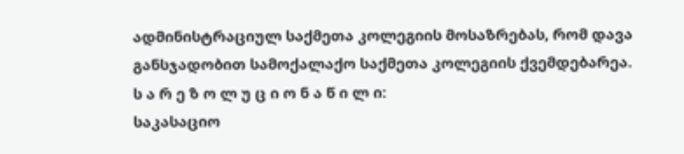ადმინისტრაციულ საქმეთა კოლეგიის მოსაზრებას, რომ დავა განსჯადობით სამოქალაქო საქმეთა კოლეგიის ქვემდებარეა.
ს ა რ ე ზ ო ლ უ ც ი ო ნ ა წ ი ლ ი:
საკასაციო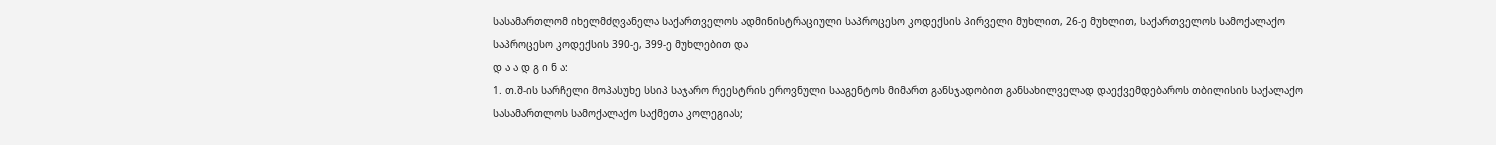სასამართლომ იხელმძღვანელა საქართველოს ადმინისტრაციული საპროცესო კოდექსის პირველი მუხლით, 26-ე მუხლით, საქართველოს სამოქალაქო საპროცესო კოდექსის 390-ე, 399-ე მუხლებით და
დ ა ა დ გ ი ნ ა:
1. თ.შ-ის სარჩელი მოპასუხე სსიპ საჯარო რეესტრის ეროვნული სააგენტოს მიმართ განსჯადობით განსახილველად დაექვემდებაროს თბილისის საქალაქო სასამართლოს სამოქალაქო საქმეთა კოლეგიას;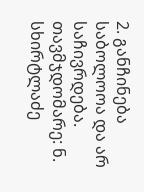2. განჩინება საბოლოოა და არ საჩივრდება.
თავმჯდომარე: ნ. სხირტლაძე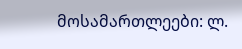მოსამართლეები: ლ.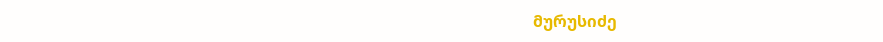მურუსიძე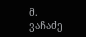მ. ვაჩაძე